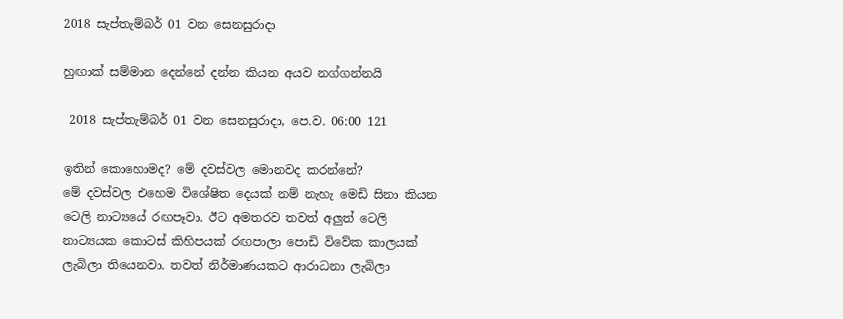2018 සැප්තැම්බර් 01 වන සෙනසුරාදා

හුඟාක් සම්මාන දෙන්නේ දන්න කියන අයව නග්ගන්නයි

 2018 සැප්තැම්බර් 01 වන සෙනසුරාදා, පෙ.ව. 06:00 121

ඉතින් කොහොමද? මේ දවස්වල මොනවද කරන්නේ?
මේ දවස්වල එහෙම විශේෂිත දෙයක් නම් නැහැ මෙඩි සිනා කියන ටෙලි නාට්‍යයේ රඟපෑවා. ඊට අමතරව තවත් අලුත් ටෙලි නාට්‍යයක කොටස් කිහිපයක් රඟපාලා පොඩි විවේක කාලයක් ලැබිලා තියෙනවා. තවත් නිර්මාණයකට ආරාධනා ලැබිලා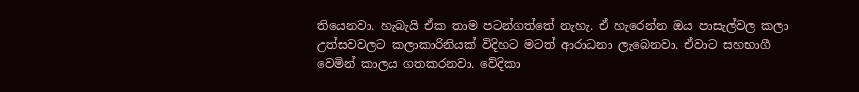තියෙනවා. හැබැයි ඒක තාම පටන්ගත්තේ නැහැ. ඒ හැරෙන්න ඔය පාසැල්වල කලා උත්සවවලට කලාකාරිනියක් විදිහට මටත් ආරාධනා ලැබෙනවා. ඒවාට සහභාගී වෙමින් කාලය ගතකරනවා. වේදිකා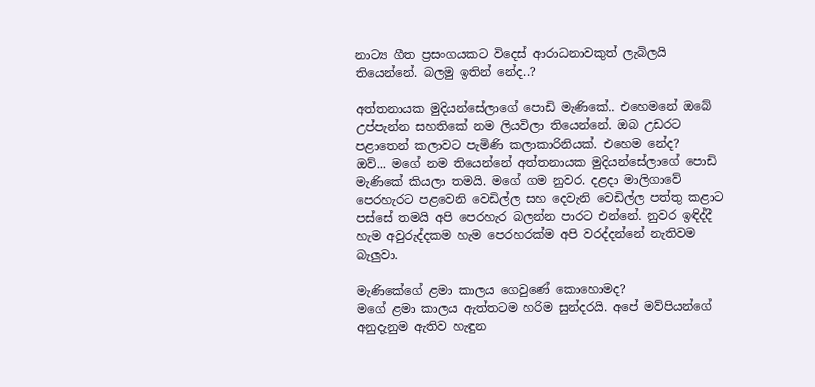නාට්‍ය ගීත ප්‍රසංගයකට විදෙස් ආරාධනාවකුත් ලැබිලයි තියෙන්නේ. බලමු ඉතින් නේද..?

අත්තනායක මුදියන්සේලාගේ පොඩි මැණිකේ.. එහෙමනේ ඔබේ උප්පැන්න සහතිකේ නම ලියවිලා තියෙන්නේ. ඔබ උඩරට පළාතෙන් කලාවට පැමිණි කලාකාරිනියක්. එහෙම නේද?
ඔව්... මගේ නම තියෙන්නේ අත්තනායක මුදියන්සේලාගේ පොඩි මැණිකේ කියලා තමයි. මගේ ගම නුවර. දළදා මාලිගාවේ පෙරහැරට පළවෙනි වෙඩිල්ල සහ දෙවැනි වෙඩිල්ල පත්තු කළාට පස්සේ තමයි අපි පෙරහැර බලන්න පාරට එන්නේ. නුවර ඉඳිද්දී හැම අවුරුද්දකම හැම පෙරහරක්ම අපි වරද්දන්නේ නැතිවම බැලුවා.

මැණිකේගේ ළමා කාලය ගෙවුණේ කොහොමද?
මගේ ළමා කාලය ඇත්තටම හරිම සුන්දරයි. අපේ මව්පියන්ගේ අනුදැනුම ඇතිව හැඳුන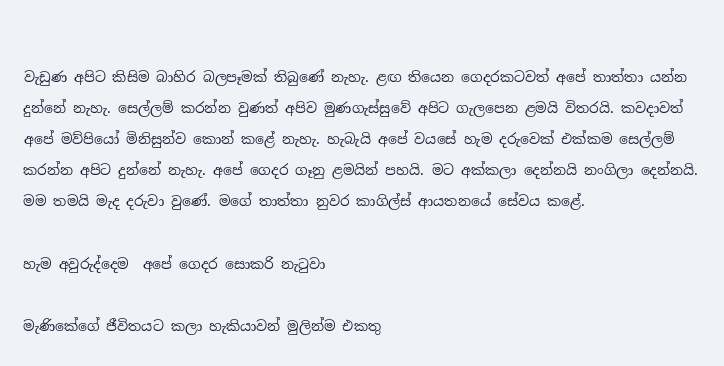වැඩුණ අපිට කිසිම බාහිර බලපෑමක් තිබුණේ නැහැ. ළඟ තියෙන ගෙදරකටවත් අපේ තාත්තා යන්න දුන්නේ නැහැ. සෙල්ලම් කරන්න වුණත් අපිව මුණගැස්සුවේ අපිට ගැලපෙන ළමයි විතරයි. කවදාවත් අපේ මව්පියෝ මිනිසුන්ව කොන් කළේ නැහැ. හැබැයි අපේ වයසේ හැම දරුවෙක් එක්කම සෙල්ලම් කරන්න අපිට දුන්නේ නැහැ. අපේ ගෙදර ගෑනු ළමයින් පහයි. මට අක්කලා දෙන්නයි නංගිලා දෙන්නයි. මම තමයි මැද දරුවා වුණේ. මගේ තාත්තා නුවර කාගිල්ස් ආයතනයේ සේවය කළේ.

හැම අවුරුද්දෙම  අපේ ගෙදර සොකරි නැටුවා

මැණිකේගේ ජීවිතයට කලා හැකියාවන් මුලින්ම එකතු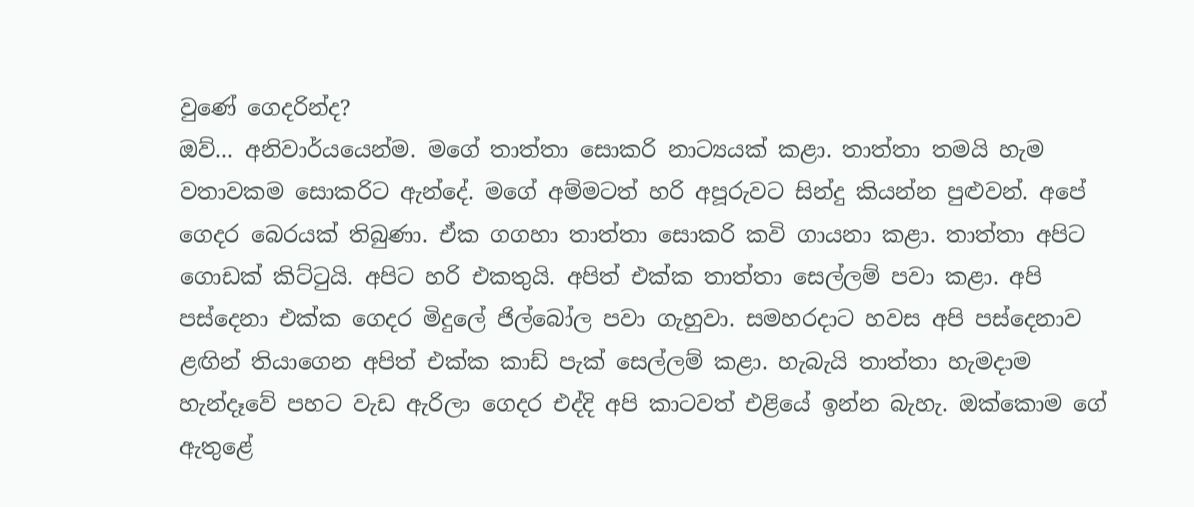වුණේ ගෙදරින්ද?
ඔව්... අනිවාර්යයෙන්ම. මගේ තාත්තා සොකරි නාට්‍යයක් කළා. තාත්තා තමයි හැම වතාවකම සොකරිට ඇන්දේ. මගේ අම්මටත් හරි අපූරුවට සින්දු කියන්න පුළුවන්. අපේ ගෙදර බෙරයක් තිබුණා. ඒක ගගහා තාත්තා සොකරි කවි ගායනා කළා. තාත්තා අපිට ගොඩක් කිට්ටුයි. අපිට හරි එකතුයි. අපිත් එක්ක තාත්තා සෙල්ලම් පවා කළා. අපි පස්දෙනා එක්ක ගෙදර මිදුලේ ජිල්බෝල පවා ගැහුවා. සමහරදාට හවස අපි පස්දෙනාව ළඟින් තියාගෙන අපිත් එක්ක කාඩ් පැක් සෙල්ලම් කළා. හැබැයි තාත්තා හැමදාම හැන්දෑවේ පහට වැඩ ඇරිලා ගෙදර එද්දි අපි කාටවත් එළියේ ඉන්න බැහැ. ඔක්කොම ගේ ඇතුළේ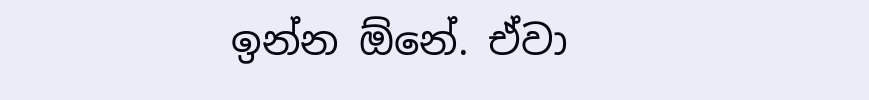ඉන්න ඕනේ. ඒවා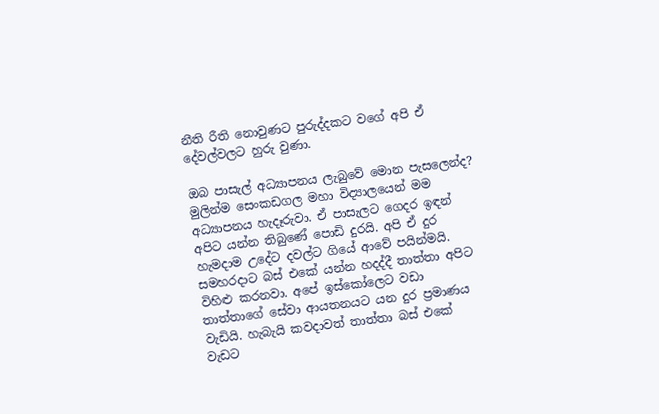නීති රීති නොවුණට පුරුද්දකට වගේ අපි ඒ දේවල්වලට හුරු වුණා.

ඔබ පාසැල් අධ්‍යාපනය ලැබුවේ මොන පැසලෙන්ද?
මුලින්ම සෙංකඩගල මහා විද්‍යාලයෙන් මම අධ්‍යාපනය හැදෑරුවා. ඒ පාසැලට ගෙදර ඉඳන් අපිට යන්න තිබුණේ පොඩි දුරයි. අපි ඒ දුර හැමදාම උදේට දවල්ට ගියේ ආවේ පයින්මයි. සමහරදාට බස් එකේ යන්න හදද්දී තාත්තා අපිට විහිළු කරනවා. අපේ ඉස්කෝලෙට වඩා තාත්තාගේ සේවා ආයතනයට යන දුර ප්‍රමාණය වැඩියි. හැබැයි කවදාවත් තාත්තා බස් එකේ වැඩට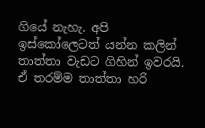ගියේ නැහැ. අපි ඉස්කෝලෙටත් යන්න කලින් තාත්තා වැඩට ගිහින් ඉවරයි. ඒ තරම්ම තාත්තා හරි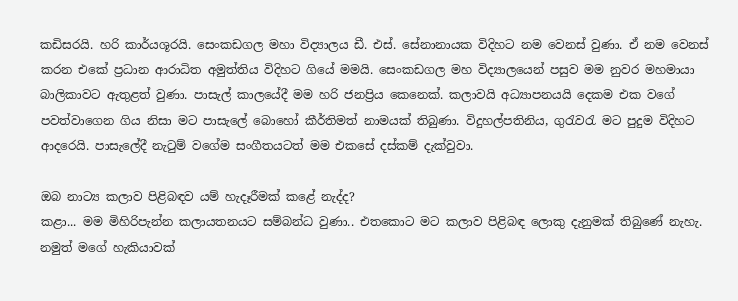කඩිසරයි. හරි කාර්යශූරයි. සෙංකඩගල මහා විද්‍යාලය ඩී. එස්. සේනානායක විදිහට නම වෙනස් වුණා. ඒ නම වෙනස් කරන එකේ ප්‍රධාන ආරාධිත අමුත්තිය විදිහට ගියේ මමයි. සෙංකඩගල මහ විද්‍යාලයෙන් පසුව මම නුවර මහමායා බාලිකාවට ඇතුළත් වුණා. පාසැල් කාලයේදී මම හරි ජනප්‍රිය කෙනෙක්. කලාවයි අධ්‍යාපනයයි දෙකම එක වගේ පවත්වාගෙන ගිය නිසා මට ‍පාසැලේ බොහෝ කීර්තිමත් නාමයක් තිබුණා. විදුහල්පතිනිය, ගුරැවරැ මට පුදුම විදිහට ආදරෙයි. පාසැලේදී නැටුම් වගේම සංගීතයටත් මම එකසේ දස්කම් දැක්වුවා.

ඔබ නාට්‍ය කලාව පිළිබඳව යම් හැදෑරීමක් කළේ නැද්ද?
කළා... මම මිහිරිපැන්න කලායතනයට සම්බන්ධ වුණා.. එතකොට මට කලාව පිළිබඳ ලොකු දැනුමක් තිබුණේ නැහැ. නමුත් මගේ හැකියාවක්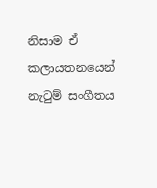නිසාම ඒ කලායතනයෙන් නැටුම් සංගීතය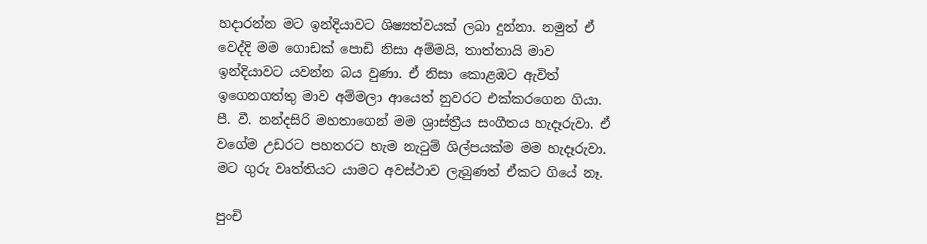හදාරන්න මට ඉන්දියාවට ශිෂ්‍යත්වයක් ලබා දුන්නා. නමුත් ඒ වෙද්දි මම ගොඩක් පොඩි නිසා අම්මයි, තාත්තායි මාව ඉන්දියාවට යවන්න බය වුණා. ඒ නිසා කොළඹට ඇවිත් ඉගෙනගත්තු මාව අම්මලා ආයෙත් නුවරට එක්කරගෙන ගියා. පී. වී. නන්දසිරි මහතාගෙන් මම ශ්‍රාස්ත්‍රීය සංගීතය හැදෑරුවා. ඒ වගේම උඩරට පහතරට හැම නැටුම් ශිල්පයක්ම මම හැදෑරුවා. මට ගුරු වෘත්තියට යාමට අවස්ථාව ලැබුණත් ඒකට ගියේ නෑ.

පුංචි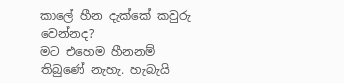කාලේ හීන දැක්කේ කවුරු වෙන්නද?
මට එහෙම හීනනම් තිබුණේ නැහැ. හැබැයි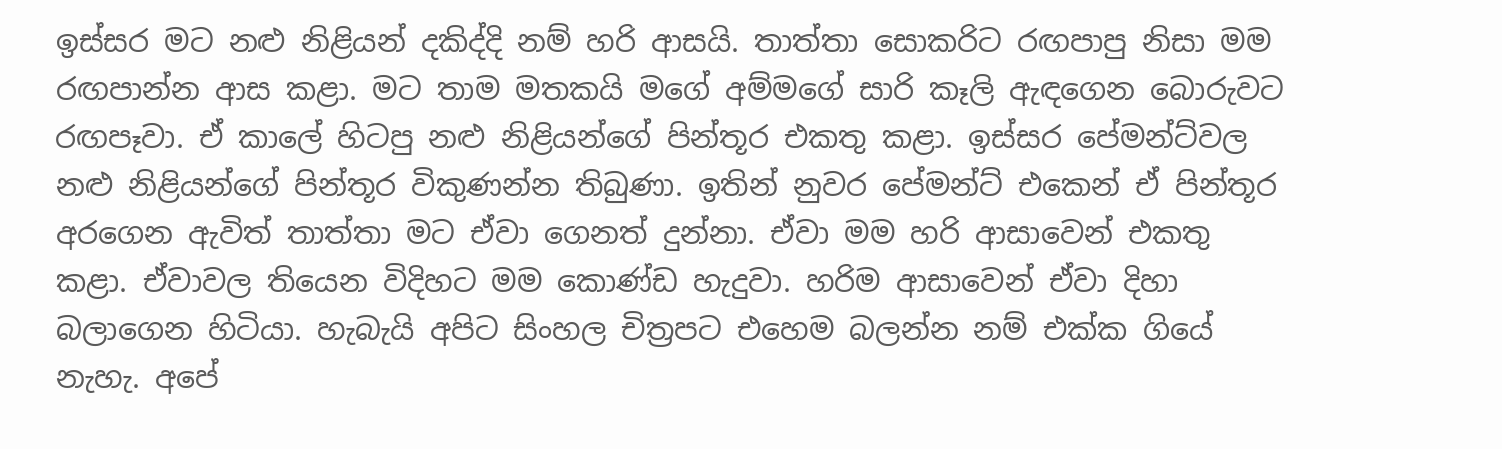ඉස්සර මට නළු නිළියන් දකිද්දි නම් හරි ආසයි. තාත්තා සොකරිට රඟපාපු නිසා මම රඟපාන්න ආස කළා. මට තාම මතකයි මගේ අම්මගේ සාරි කෑලි ඇඳගෙන බොරුවට රඟපෑවා. ඒ කාලේ හිටපු නළු නිළියන්ගේ පින්තූර එකතු කළා. ඉස්සර පේමන්ට්වල නළු නිළියන්ගේ පින්තූර විකුණන්න තිබුණා. ඉතින් නුවර පේමන්ට් එකෙන් ඒ පින්තූර අරගෙන ඇවිත් තාත්තා මට ඒවා ගෙනත් දුන්නා. ඒවා මම හරි ආසාවෙන් එකතු කළා. ඒවාවල තියෙන විදිහට මම කොණ්ඩ හැදුවා. හරිම ආසාවෙන් ඒවා දිහා බලාගෙන හිටියා. හැබැයි අපිට සිංහල චිත්‍රපට එහෙම බලන්න නම් එක්ක ගියේ නැහැ. අපේ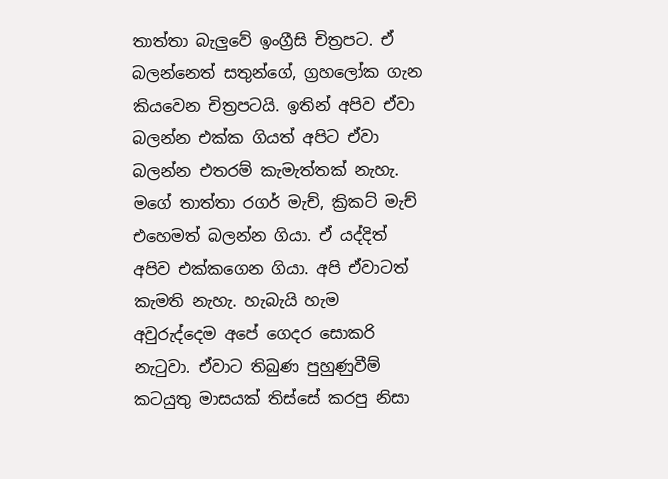තාත්තා බැලුවේ ඉංග්‍රීසි චිත්‍රපට. ඒ බලන්නෙත් සතුන්ගේ, ග්‍රහලෝක ගැන කියවෙන චිත්‍රපටයි. ඉතින් අපිව ඒවා බලන්න එක්ක ගියත් අපිට ඒවා බලන්න එතරම් කැමැත්තක් නැහැ. මගේ තාත්තා රගර් මැච්, ක්‍රිකට් මැච් එහෙමත් බලන්න ගියා. ඒ යද්දිත් අපිව එක්කගෙන ගියා. අපි ඒවාටත් කැමති නැහැ. හැබැයි හැම අවුරුද්දෙම අපේ ගෙදර සොකරි නැටුවා. ඒවාට තිබුණ පුහුණුවීම් කටයුතු මාසයක් තිස්සේ කරපු නිසා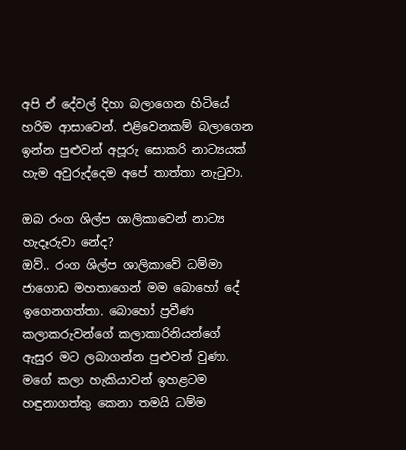අපි ඒ දේවල් දිහා බලාගෙන හිටියේ හරිම ආසාවෙන්. එළිවෙනකම් බලාගෙන ඉන්න පුළුවන් අපූරු සොකරි නාට්‍යයක් හැම අවුරුද්දෙම අපේ තාත්තා නැටුවා.

ඔබ රංග ශිල්ප ශාලිකාවෙන් නාට්‍ය හැදෑරුවා නේද?
ඔව්.. රංග ශිල්ප ශාලිකාවේ ධම්මා ජාගොඩ මහතාගෙන් මම බොහෝ දේ ඉගෙනගත්තා. බොහෝ ප්‍රවීණ කලාකරුවන්ගේ කලාකාරිනියන්ගේ ඇසුර මට ලබාගන්න පුළුවන් වුණා. මගේ කලා හැකියාවන් ඉහළටම හඳුනාගත්තු කෙනා තමයි ධම්ම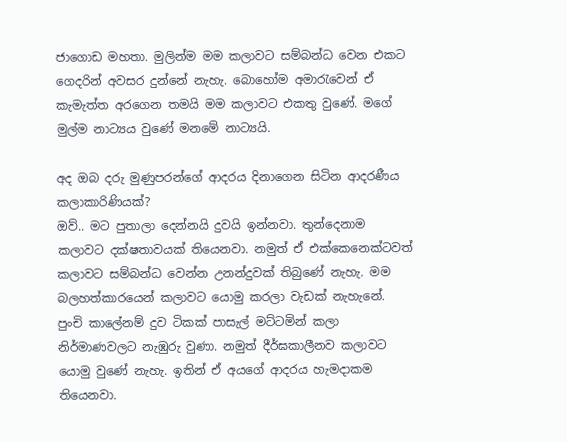ජාගොඩ මහතා. මුලින්ම මම කලාවට සම්බන්ධ වෙන එකට ගෙදරින් අවසර දුන්නේ නැහැ. බොහෝම අමාරැවෙන් ඒ කැමැත්ත අරගෙන තමයි මම කලාවට එකතු වුණේ. මගේ මුල්ම නාට්‍යය වුණේ මනමේ නාට්‍යයි.

අද ඔබ දරු මුණුපරන්ගේ ආදරය දිනාගෙන සිටින ආදරණීය කලාකාරිණියක්?
ඔව්.. මට පුතාලා දෙන්නයි දුවයි ඉන්නවා. තුන්දෙනාම කලාවට දක්ෂතාවයක් තියෙනවා. නමුත් ඒ එක්කෙනෙක්ටවත් කලාවට සම්බන්ධ වෙන්න උනන්දුවක් තිබුණේ නැහැ. මම බලහත්කාරයෙන් කලාවට යොමු කරලා වැඩක් නැහැනේ. පුංචි කාලේනම් දුව ටිකක් පාසැල් මට්ටමින් කලා නිර්මාණවලට නැඹුරු වුණා. නමුත් දීර්ඝකාලීනව කලාවට යොමු වුණේ නැහැ. ඉතින් ඒ අයගේ ආදරය හැමදාකම තියෙනවා.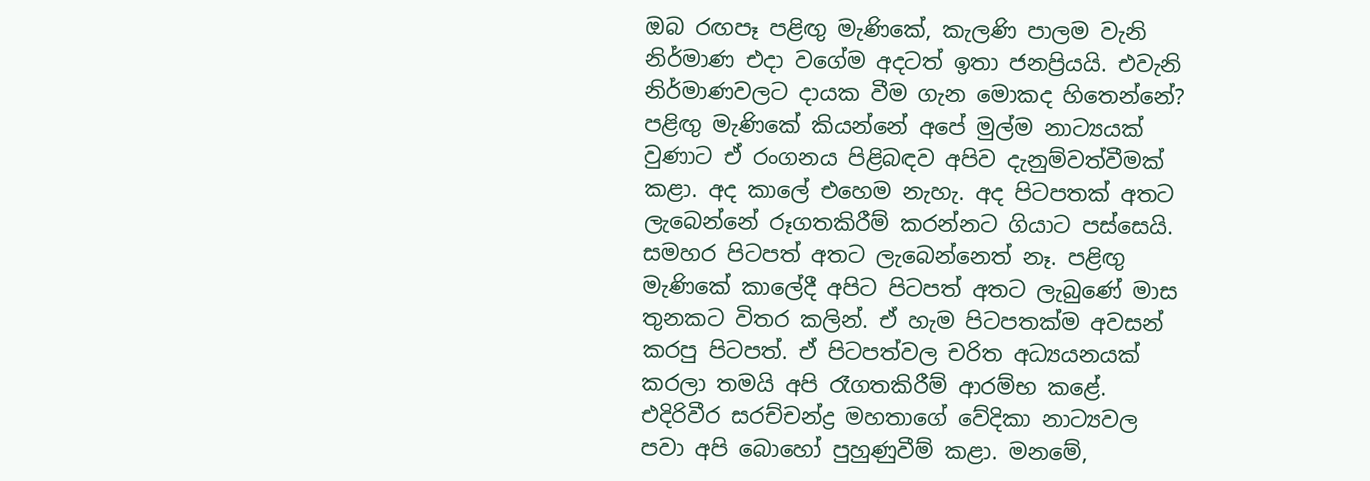ඔබ රඟපෑ පළිඟු මැණිකේ, කැලණි පාලම වැනි නිර්මාණ එදා වගේම අදටත් ඉතා ජනප්‍රියයි. එවැනි නිර්මාණවලට දායක වීම ගැන මොකද හිතෙන්නේ?
පළිඟු මැණිකේ කියන්නේ අපේ මුල්ම නාට්‍යයක් වුණාට ඒ රංගනය පිළිබඳව අපිව දැනුම්වත්වීමක් කළා. අද කාලේ එහෙම නැහැ. අද පිටපතක් අතට ලැබෙන්නේ රූගතකිරීම් කරන්නට ගියාට පස්සෙයි. සමහර පිටපත් අතට ලැබෙන්නෙත් නෑ. පළිඟු මැණිකේ කාලේදී අපිට පිටපත් අතට ලැබුණේ මාස තුනකට විතර කලින්. ඒ හැම පිටපතක්ම අවසන් කරපු පිටපත්. ඒ පිටපත්වල චරිත අධ්‍යයනයක් කරලා තමයි අපි රෑගතකිරීම් ආරම්භ කළේ. එදිරිවීර සරච්චන්ද්‍ර මහතාගේ වේදිකා නාට්‍යවල පවා අපි බොහෝ පුහුණුවීම් කළා. මනමේ,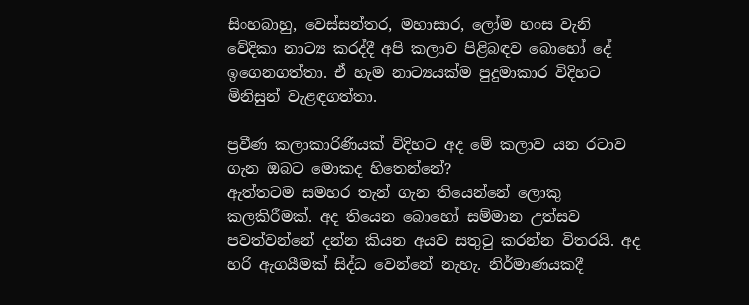සිංහබාහු, වෙස්සන්තර, මහාසාර, ලෝම හංස වැනි වේදිකා නාට්‍ය කරද්දී අපි කලාව පිළිබඳව බොහෝ දේ ඉගෙනගත්තා. ඒ හැම නාට්‍යයක්ම පුදුමාකාර විදිහට මිනිසුන් වැළඳගත්තා.

ප්‍රවීණ කලාකාරිණියක් විදිහට අද මේ කලාව යන රටාව ගැන ඔබට මොකද හිතෙන්නේ?
ඇත්තටම සමහර තැන් ගැන තියෙන්නේ ලොකු කලකිරීමක්. අද තියෙන බොහෝ සම්මාන උත්සව පවත්වන්නේ දන්න කියන අයව සතුටු කරන්න විතරයි. අද හරි ඇගයීමක් සිද්ධ වෙන්නේ නැහැ. නිර්මාණයකදී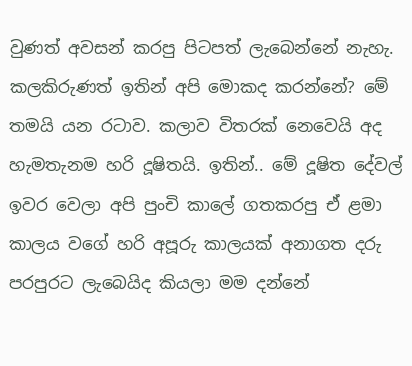වුණත් අවසන් කරපු පිටපත් ලැබෙන්නේ නැහැ. කලකිරුණත් ඉතින් අපි මොකද කරන්නේ? මේ තමයි යන රටාව. කලාව විතරක් නෙවෙයි අද හැමතැනම හරි දූෂිතයි. ඉතින්.. මේ දූෂිත දේවල් ඉවර වෙලා අපි පුංචි කාලේ ගතකරපු ඒ ළමා කාලය වගේ හරි අපූරු කාලයක් අනාගත දරු පරපුරට ලැබෙයිද කියලා මම දන්නේ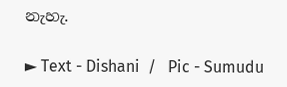නැහැ.

► Text - Dishani  /   Pic - Sumudu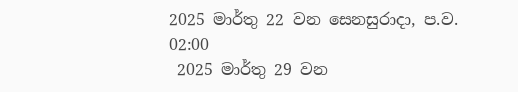2025 මාර්තු 22 වන සෙනසුරාදා, ප.ව. 02:00
 2025 මාර්තු 29 වන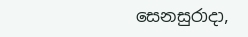සෙනසුරාදා,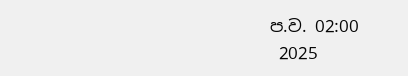ප.ව. 02:00
 2025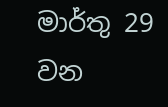මාර්තු 29 වන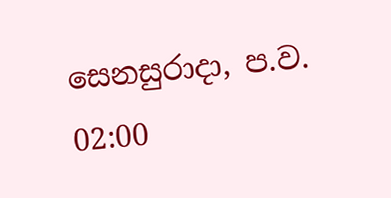සෙනසුරාදා, ප.ව. 02:00